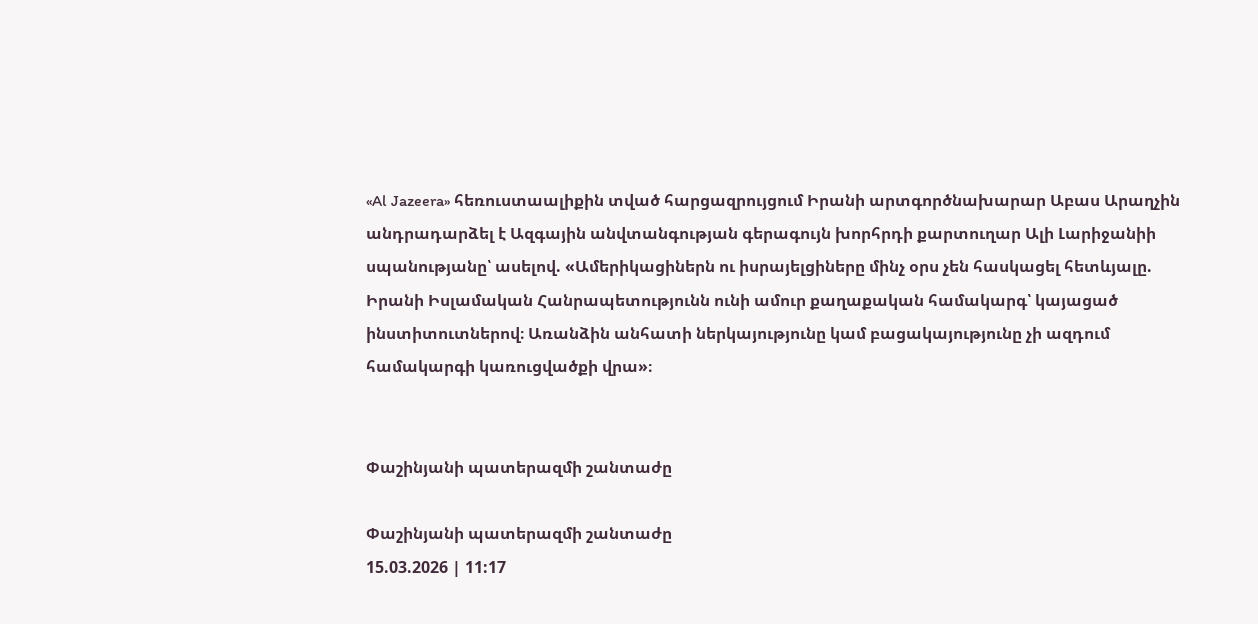«Al Jazeera» հեռուստաալիքին տված հարցազրույցում Իրանի արտգործնախարար Աբաս Արաղչին անդրադարձել է Ազգային անվտանգության գերագույն խորհրդի քարտուղար Ալի Լարիջանիի սպանությանը՝ ասելով. «Ամերիկացիներն ու իսրայելցիները մինչ օրս չեն հասկացել հետևյալը. Իրանի Իսլամական Հանրապետությունն ունի ամուր քաղաքական համակարգ՝ կայացած ինստիտուտներով։ Առանձին անհատի ներկայությունը կամ բացակայությունը չի ազդում համակարգի կառուցվածքի վրա»։


Փաշինյանի պատերազմի շանտաժը

Փաշինյանի պատերազմի շանտաժը
15.03.2026 | 11:17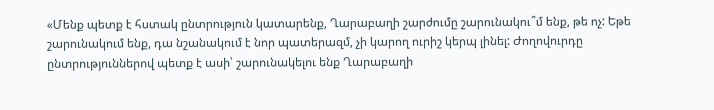«Մենք պետք է հստակ ընտրություն կատարենք, Ղարաբաղի շարժումը շարունակու՞մ ենք, թե ոչ: Եթե շարունակում ենք, դա նշանակում է նոր պատերազմ, չի կարող ուրիշ կերպ լինել: Ժողովուրդը ընտրություններով պետք է ասի՝ շարունակելու ենք Ղարաբաղի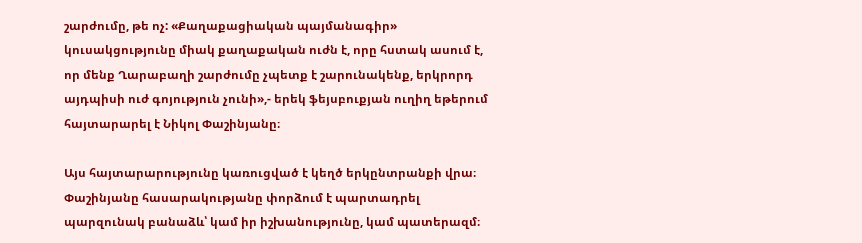շարժումը, թե ոչ: «Քաղաքացիական պայմանագիր» կուսակցությունը միակ քաղաքական ուժն է, որը հստակ ասում է, որ մենք Ղարաբաղի շարժումը չպետք է շարունակենք, երկրորդ այդպիսի ուժ գոյություն չունի»,- երեկ ֆեյսբուքյան ուղիղ եթերում հայտարարել է Նիկոլ Փաշինյանը։

Այս հայտարարությունը կառուցված է կեղծ երկընտրանքի վրա։ Փաշինյանը հասարակությանը փորձում է պարտադրել պարզունակ բանաձև՝ կամ իր իշխանությունը, կամ պատերազմ։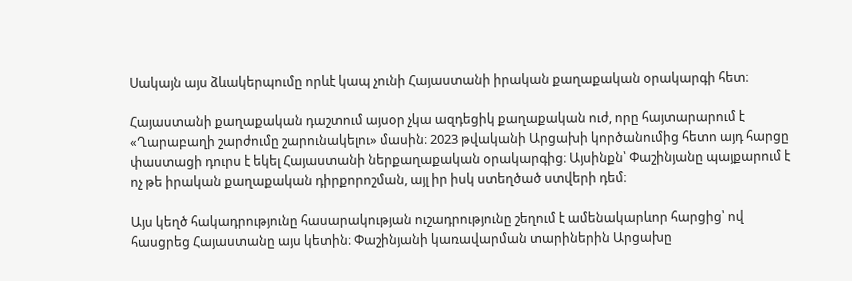Սակայն այս ձևակերպումը որևէ կապ չունի Հայաստանի իրական քաղաքական օրակարգի հետ։

Հայաստանի քաղաքական դաշտում այսօր չկա ազդեցիկ քաղաքական ուժ, որը հայտարարում է «Ղարաբաղի շարժումը շարունակելու» մասին։ 2023 թվականի Արցախի կործանումից հետո այդ հարցը փաստացի դուրս է եկել Հայաստանի ներքաղաքական օրակարգից։ Այսինքն՝ Փաշինյանը պայքարում է ոչ թե իրական քաղաքական դիրքորոշման, այլ իր իսկ ստեղծած ստվերի դեմ։

Այս կեղծ հակադրությունը հասարակության ուշադրությունը շեղում է ամենակարևոր հարցից՝ ով հասցրեց Հայաստանը այս կետին։ Փաշինյանի կառավարման տարիներին Արցախը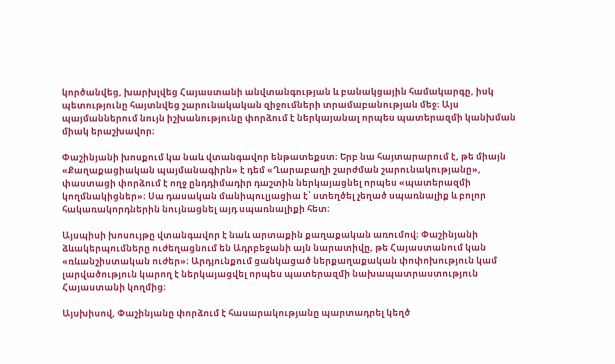կործանվեց, խարխլվեց Հայաստանի անվտանգության և բանակցային համակարգը, իսկ պետությունը հայտնվեց շարունակական զիջումների տրամաբանության մեջ։ Այս պայմաններում նույն իշխանությունը փորձում է ներկայանալ որպես պատերազմի կանխման միակ երաշխավոր։

Փաշինյանի խոսքում կա նաև վտանգավոր ենթատեքստ։ Երբ նա հայտարարում է, թե միայն «Քաղաքացիական պայմանագիրն» է դեմ «Ղարաբաղի շարժման շարունակությանը», փաստացի փորձում է ողջ ընդդիմադիր դաշտին ներկայացնել որպես «պատերազմի կողմնակիցներ»։ Սա դասական մանիպուլյացիա է՝ ստեղծել չեղած սպառնալիք և բոլոր հակառակորդներին նույնացնել այդ սպառնալիքի հետ։

Այսպիսի խոսույթը վտանգավոր է նաև արտաքին քաղաքական առումով։ Փաշինյանի ձևակերպումները ուժեղացնում են Ադրբեջանի այն նարատիվը, թե Հայաստանում կան «ռևանշիստական ուժեր»։ Արդյունքում ցանկացած ներքաղաքական փոփոխություն կամ լարվածություն կարող է ներկայացվել որպես պատերազմի նախապատրաստություն Հայաստանի կողմից։

Այսխիսով, Փաշինյանը փորձում է հասարակությանը պարտադրել կեղծ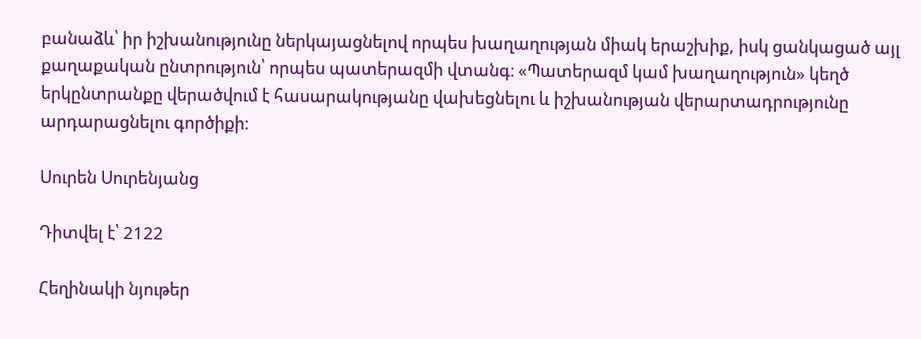բանաձև՝ իր իշխանությունը ներկայացնելով որպես խաղաղության միակ երաշխիք, իսկ ցանկացած այլ քաղաքական ընտրություն՝ որպես պատերազմի վտանգ։ «Պատերազմ կամ խաղաղություն» կեղծ երկընտրանքը վերածվում է հասարակությանը վախեցնելու և իշխանության վերարտադրությունը արդարացնելու գործիքի։

Սուրեն Սուրենյանց

Դիտվել է՝ 2122

Հեղինակի նյութեր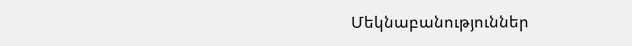Մեկնաբանություններ